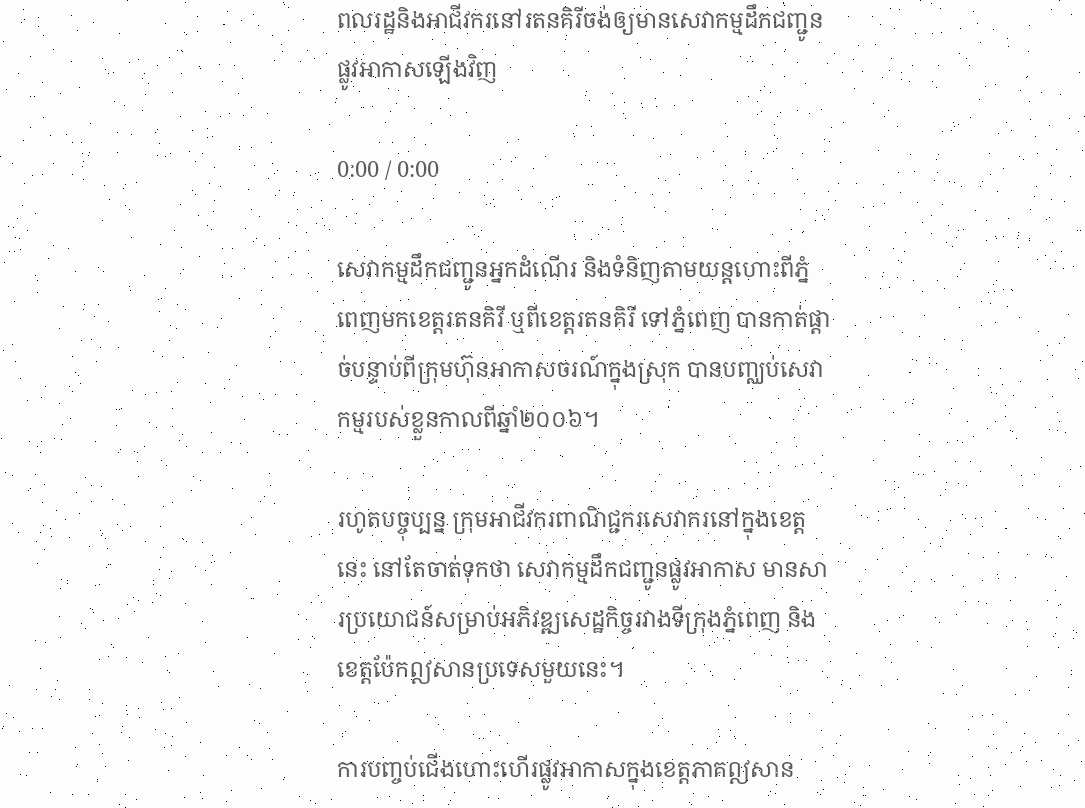ពលរដ្ឋនិងអាជីវករនៅរតនគិរីចង់ឲ្យមានសេវាកម្មដឹកជញ្ជូនផ្លូវអាកាសឡើងវិញ

0:00 / 0:00

សេវាកម្មដឹកជញ្ជូនអ្នកដំណើរ និងទំនិញតាមយន្តហោះពីភ្នំពេញមកខេត្តរតនគិរី ឬពីខេត្តរតនគិរី ទៅភ្នំពេញ បានកាត់ផ្តាច់បន្ទាប់ពីក្រុមហ៊ុនអាកាសចរណ៍ក្នុងស្រុក បានបញ្ឈប់សេវាកម្មរបស់ខ្លួនកាលពីឆ្នាំ២០០៦។

រហូតបច្ចុប្បន្ន ក្រុមអាជីវករពាណិជ្ជករសេវាករនៅក្នុងខេត្តនេះ នៅតែចាត់ទុកថា សេវាកម្មដឹកជញ្ជូនផ្លូវអាកាស មានសារប្រយោជន៍សម្រាប់អភិវឌ្ឍសេដ្ឋកិច្ចរវាងទីក្រុងភ្នំពេញ និងខេត្តប៉ែកឦសានប្រទេសមួយនេះ។

ការបញ្ចប់ជើងហោះហើរផ្លូវអាកាសក្នុងខេត្តភាគឦសាន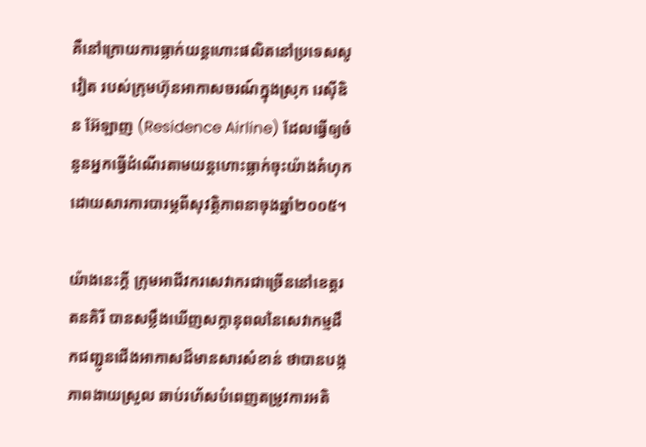គឺនៅក្រោយការធ្លាក់យន្តហោះផលិតនៅប្រទេសសូវៀត របស់ក្រុមហ៊ុនអាកាសចរណ៍ក្នុងស្រុក រេស៊ីឌិន អ៊ែឡាញ (Residence Airline) ដែលធ្វើឲ្យចំនួនអ្នកធ្វើដំណើរតាមយន្តហោះធ្លាក់ចុះយ៉ាងគំហុក ដោយសារការបារម្ភពីសុវត្ថិភាពនាចុងឆ្នាំ២០០៥។

យ៉ាងនេះក្តី ក្រុមអាជីវករសេវាករជាច្រើននៅខេត្តរតនគិរី បានសម្លឹងឃើញសក្ដានុពលនៃសេវាកម្មដឹកជញ្ជូនជើងអាកាសដ៏មានសារសំខាន់ ថាបានបង្កភាពងាយស្រួល ឆាប់រហ័សបំពេញតម្រូវការអតិ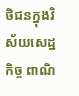ថិជនក្នុងវិស័យសេដ្ឋកិច្ច ពាណិ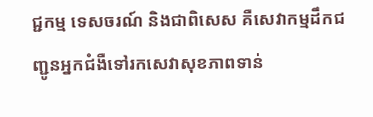ជ្ជកម្ម ទេសចរណ៍ និងជាពិសេស គឺសេវាកម្មដឹកជញ្ជូនអ្នកជំងឺទៅរកសេវាសុខភាពទាន់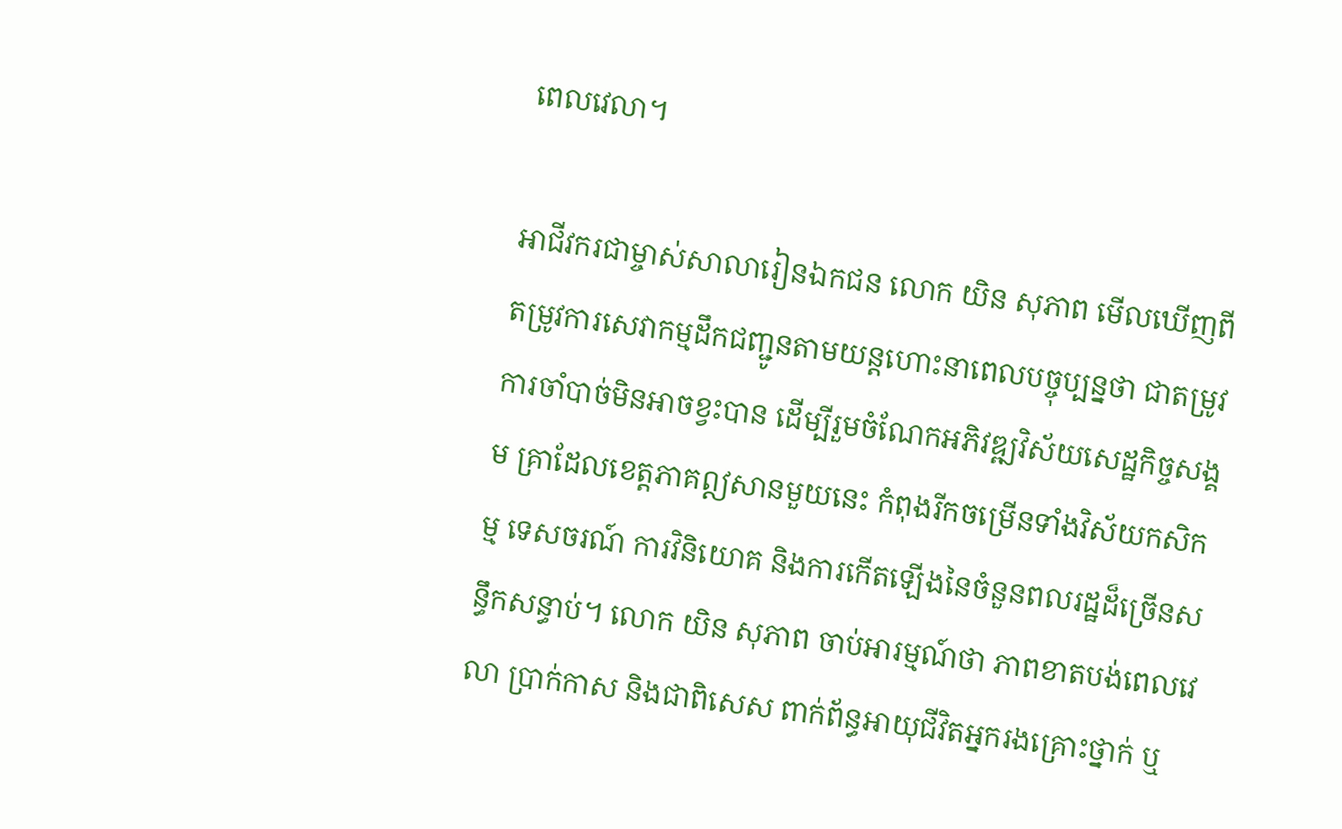ពេលវេលា។

អាជីវករជាម្ចាស់សាលារៀនឯកជន លោក យិន សុភាព មើលឃើញពីតម្រូវការសេវាកម្មដឹកជញ្ជូនតាមយន្តហោះនាពេលបច្ចុប្បន្នថា ជាតម្រូវការចាំបាច់មិនអាចខ្វះបាន ដើម្បីរួមចំណែកអភិវឌ្ឍវិស័យសេដ្ឋកិច្ចសង្គម គ្រាដែលខេត្តភាគឦសានមួយនេះ កំពុងរីកចម្រើនទាំងវិស័យកសិកម្ម ទេសចរណ៍ ការវិនិយោគ និងការកើតឡើងនៃចំនួនពលរដ្ឋដ៏ច្រើនសន្ធឹកសន្ធាប់។ លោក យិន សុភាព ចាប់អារម្មណ៍ថា ភាពខាតបង់ពេលវេលា ប្រាក់កាស និងជាពិសេស ពាក់ព័ន្ធអាយុជីវិតអ្នករងគ្រោះថ្នាក់ ឬ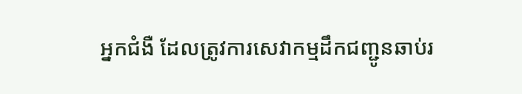អ្នកជំងឺ ដែលត្រូវការសេវាកម្មដឹកជញ្ជូនឆាប់រ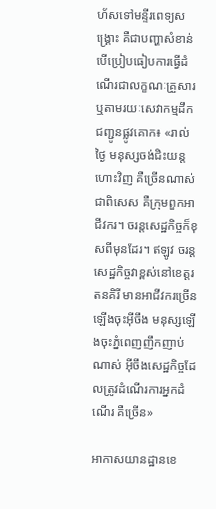ហ័សទៅមន្ទីរពេទ្យសង្គ្រោះ គឺជាបញ្ហាសំខាន់ បើប្រៀបធៀបការធ្វើដំណើរជាលក្ខណៈគ្រួសារ ឬតាមរយៈសេវាកម្មដឹកជញ្ជូនផ្លូវគោក៖ «រាល់ថ្ងៃ មនុស្សចង់ជិះយន្តហោះវិញ គឺច្រើនណាស់ ជាពិសេស គឺក្រុមពួកអាជីវករ។ ចរន្តសេដ្ឋកិច្ចក៏ខុសពីមុនដែរ។ ឥឡូវ ចរន្តសេដ្ឋកិច្ចវាខ្ពស់នៅខេត្តរតនគិរី មានអាជីវករច្រើនឡើងចុះអ៊ីចឹង មនុស្សឡើងចុះភ្នំពេញញឹកញាប់ណាស់ អ៊ីចឹងសេដ្ឋកិច្ចដែលត្រូវដំណើរការអ្នកដំណើរ គឺច្រើន»

អាកាសយានដ្ឋានខេ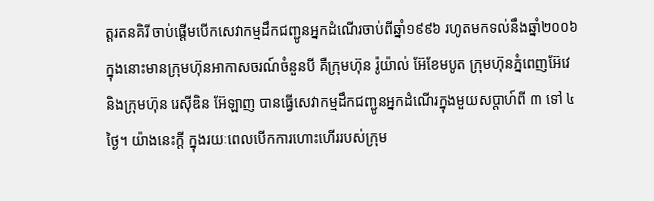ត្តរតនគិរី ចាប់ផ្ដើមបើកសេវាកម្មដឹកជញ្ជូនអ្នកដំណើរចាប់ពីឆ្នាំ១៩៩៦ រហូតមកទល់នឹងឆ្នាំ២០០៦ ក្នុងនោះមានក្រុមហ៊ុនអាកាសចរណ៍ចំនួនបី គឺក្រុមហ៊ុន រ៉ូយ៉ាល់ អ៊ែខែមបូត ក្រុមហ៊ុនភ្នំពេញអ៊ែវេ និងក្រុមហ៊ុន រេស៊ីឌិន អ៊ែឡាញ បានធ្វើសេវាកម្មដឹកជញ្ជូនអ្នកដំណើរក្នុងមួយសប្ដាហ៍ពី ៣ ទៅ ៤ថ្ងៃ។ យ៉ាងនេះក្តី ក្នុងរយៈពេលបើកការហោះហើររបស់ក្រុម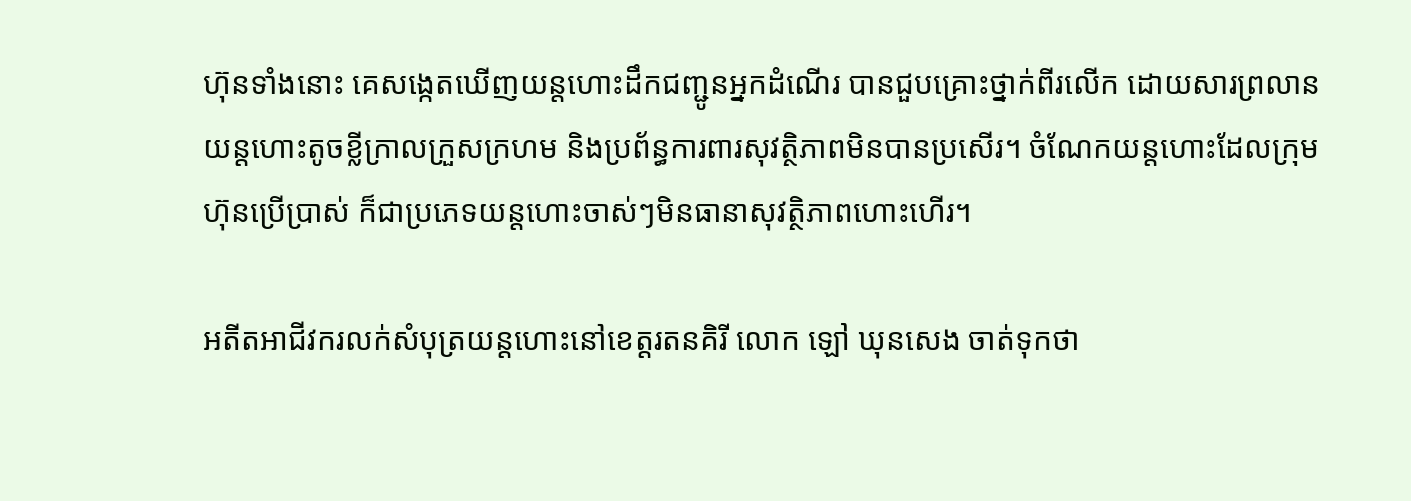ហ៊ុនទាំងនោះ គេសង្កេតឃើញយន្តហោះដឹកជញ្ជូនអ្នកដំណើរ បានជួបគ្រោះថ្នាក់ពីរលើក ដោយសារព្រលានយន្តហោះតូចខ្លីក្រាលក្រួសក្រហម និងប្រព័ន្ធការពារសុវត្ថិភាពមិនបានប្រសើរ។ ចំណែកយន្តហោះដែលក្រុមហ៊ុនប្រើប្រាស់ ក៏ជាប្រភេទយន្តហោះចាស់ៗមិនធានាសុវត្ថិភាពហោះហើរ។

អតីតអាជីវករលក់សំបុត្រយន្តហោះនៅខេត្តរតនគិរី លោក ឡៅ ឃុនសេង ចាត់ទុកថា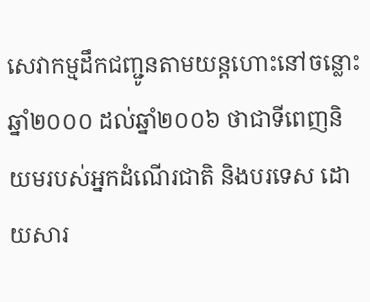សេវាកម្មដឹកជញ្ជូនតាមយន្តហោះនៅចន្លោះឆ្នាំ២០០០ ដល់ឆ្នាំ២០០៦ ថាជាទីពេញនិយមរបស់អ្នកដំណើរជាតិ និងបរទេស ដោយសារ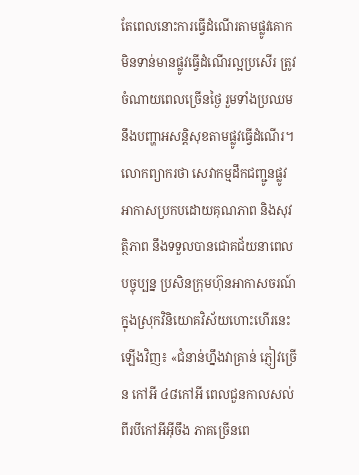តែពេលនោះការធ្វើដំណើរតាមផ្លូវគោកមិនទាន់មានផ្លូវធ្វើដំណើរល្អប្រសើរ ត្រូវចំណាយពេលច្រើនថ្ងៃ រួមទាំងប្រឈមនឹងបញ្ហាអសន្តិសុខតាមផ្លូវធ្វើដំណើរ។ លោកព្យាករថា សេវាកម្មដឹកជញ្ជូនផ្លូវអាកាសប្រកបដោយគុណភាព និងសុវត្ថិភាព នឹងទទួលបានជោគជ័យនាពេលបច្ចុប្បន្ន ប្រសិនក្រុមហ៊ុនអាកាសចរណ៍ក្នុងស្រុកវិនិយោគវិស័យហោះហើរនេះឡើងវិញ៖ «ជំនាន់ហ្នឹងវាគ្រាន់ ភ្ញៀវច្រើន កៅអី ៤៨កៅអី ពេលជួនកាលសល់ពីរបីកៅអីអ៊ីចឹង ភាគច្រើនពេ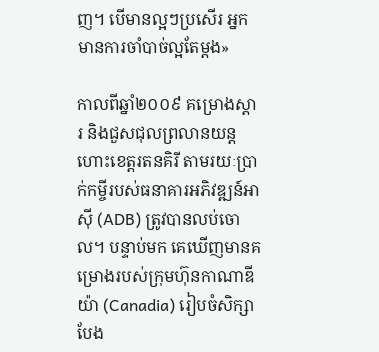ញ។ បើមានល្អៗប្រសើរ អ្នកមានការចាំបាច់ល្អតែម្តង»

កាលពីឆ្នាំ២០០៩ គម្រោងស្ដារ និងជួសជុលព្រលានយន្តហោះខេត្តរតនគិរី តាមរយៈប្រាក់កម្ចីរបស់ធនាគារអភិវឌ្ឍន៍អាស៊ី (ADB) ត្រូវបានលប់ចោល។ បន្ទាប់មក គេឃើញមានគម្រោងរបស់ក្រុមហ៊ុនកាណាឌីយ៉ា (Canadia) រៀបចំសិក្សាបែង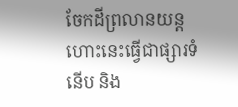ចែកដីព្រលានយន្តហោះនេះធ្វើជាផ្សារទំនើប និង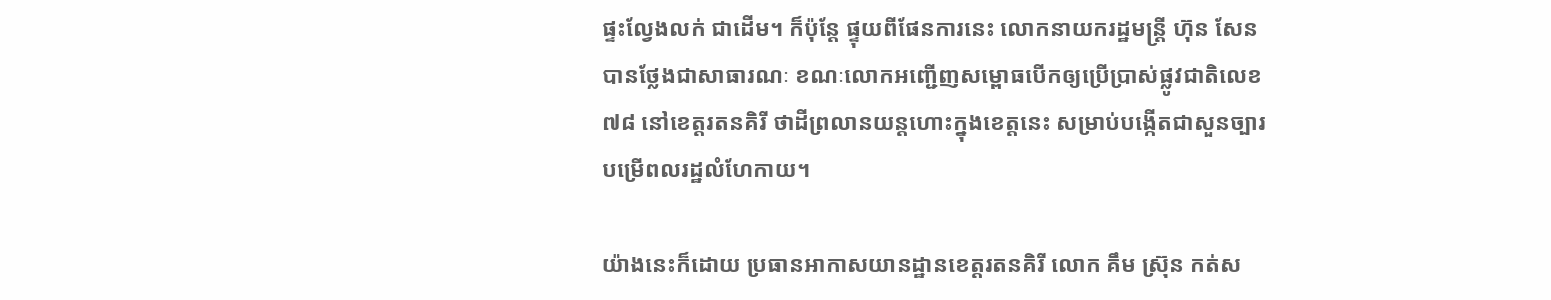ផ្ទះល្វែងលក់ ជាដើម។ ក៏ប៉ុន្តែ ផ្ទុយពីផែនការនេះ លោកនាយករដ្ឋមន្ត្រី ហ៊ុន សែន បានថ្លែងជាសាធារណៈ ខណៈលោកអញ្ជើញសម្ពោធបើកឲ្យប្រើប្រាស់ផ្លូវជាតិលេខ៧៨ នៅខេត្តរតនគិរី ថាដីព្រលានយន្តហោះក្នុងខេត្តនេះ សម្រាប់បង្កើតជាសួនច្បារបម្រើពលរដ្ឋលំហែកាយ។

យ៉ាងនេះក៏ដោយ ប្រធានអាកាសយានដ្ឋានខេត្តរតនគិរី លោក គឹម ស្រ៊ុន កត់ស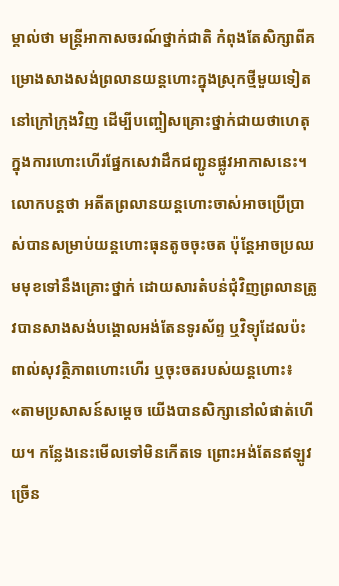ម្គាល់ថា មន្ត្រីអាកាសចរណ៍ថ្នាក់ជាតិ កំពុងតែសិក្សាពីគម្រោងសាងសង់ព្រលានយន្តហោះក្នុងស្រុកថ្មីមួយទៀតនៅក្រៅក្រុងវិញ ដើម្បីបញ្ចៀសគ្រោះថ្នាក់ជាយថាហេតុក្នុងការហោះហើរផ្នែកសេវាដឹកជញ្ជូនផ្លូវអាកាសនេះ។ លោកបន្តថា អតីតព្រលានយន្តហោះចាស់អាចប្រើប្រាស់បានសម្រាប់យន្តហោះធុនតូចចុះចត ប៉ុន្តែអាចប្រឈមមុខទៅនឹងគ្រោះថ្នាក់ ដោយសារតំបន់ជុំវិញព្រលានត្រូវបានសាងសង់បង្គោលអង់តែនទូរស័ព្ទ ឬវិទ្យុដែលប៉ះពាល់សុវត្ថិភាពហោះហើរ ឬចុះចតរបស់យន្តហោះ៖ «តាមប្រសាសន៍សម្ដេច យើងបានសិក្សានៅលំផាត់ហើយ។ កន្លែងនេះមើលទៅមិនកើតទេ ព្រោះអង់តែនឥឡូវច្រើន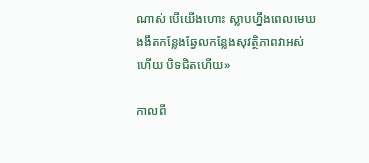ណាស់ បើយើងហោះ ស្លាបហ្នឹងពេលមេឃងងឹតកន្លែងឆ្វែលកន្លែងសុវត្ថិភាពវាអស់ហើយ បិទជិតហើយ»

កាលពី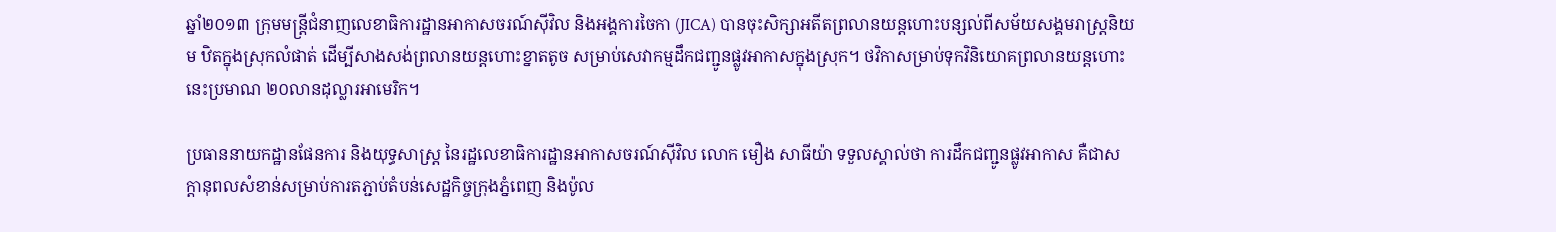ឆ្នាំ២០១៣ ក្រុមមន្ត្រីជំនាញលេខាធិការដ្ឋានអាកាសចរណ៍ស៊ីវិល និងអង្គការចៃកា (JICA) បានចុះសិក្សាអតីតព្រលានយន្តហោះបន្សល់ពីសម័យសង្គមរាស្ត្រនិយម ឋិតក្នុងស្រុកលំផាត់ ដើម្បីសាងសង់ព្រលានយន្តហោះខ្នាតតូច សម្រាប់សេវាកម្មដឹកជញ្ជូនផ្លូវអាកាសក្នុងស្រុក។ ថវិកាសម្រាប់ទុកវិនិយោគព្រលានយន្តហោះនេះប្រមាណ ២០លានដុល្លារអាមេរិក។

ប្រធាននាយកដ្ឋានផែនការ និងយុទ្ធសាស្ត្រ នៃរដ្ឋលេខាធិការដ្ឋានអាកាសចរណ៍ស៊ីវិល លោក មឿង សាធីយ៉ា ទទួលស្គាល់ថា ការដឹកជញ្ជូនផ្លូវអាកាស គឺជាសក្ដានុពលសំខាន់សម្រាប់ការតភ្ជាប់តំបន់សេដ្ឋកិច្ចក្រុងភ្នំពេញ និងប៉ូល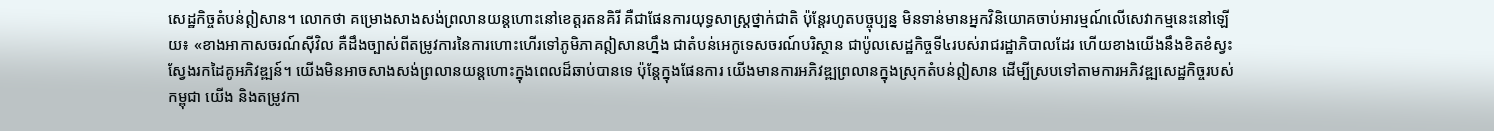សេដ្ឋកិច្ចតំបន់ឦសាន។ លោកថា គម្រោងសាងសង់ព្រលានយន្តហោះនៅខេត្តរតនគិរី គឺជាផែនការយុទ្ធសាស្ត្រថ្នាក់ជាតិ ប៉ុន្តែរហូតបច្ចុប្បន្ន មិនទាន់មានអ្នកវិនិយោគចាប់អារម្មណ៍លើសេវាកម្មនេះនៅឡើយ៖ «ខាងអាកាសចរណ៍ស៊ីវិល គឺដឹងច្បាស់ពីតម្រូវការនៃការហោះហើរទៅភូមិភាគឦសានហ្នឹង ជាតំបន់អេកូទេសចរណ៍បរិស្ថាន ជាប៉ូលសេដ្ឋកិច្ចទី៤របស់រាជរដ្ឋាភិបាលដែរ ហើយខាងយើងនឹងខិតខំស្វះស្វែងរកដៃគូអភិវឌ្ឍន៍។ យើងមិនអាចសាងសង់ព្រលានយន្តហោះក្នុងពេលដ៏ឆាប់បានទេ ប៉ុន្តែក្នុងផែនការ យើងមានការអភិវឌ្ឍព្រលានក្នុងស្រុកតំបន់ឦសាន ដើម្បីស្របទៅតាមការអភិវឌ្ឍសេដ្ឋកិច្ចរបស់កម្ពុជា យើង និងតម្រូវកា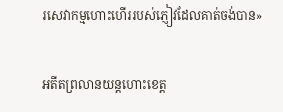រសេវាកម្មហោះហើររបស់ភ្ញៀវដែលគាត់ចង់បាន»

អតីតព្រលានយន្តហោះខេត្ត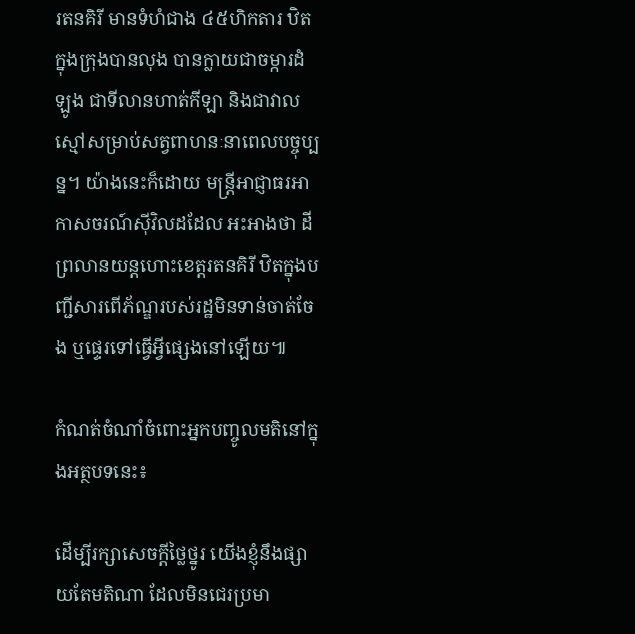រតនគិរី មានទំហំជាង ៤៥ហិកតារ ឋិតក្នុងក្រុងបានលុង បានក្លាយជាចម្ការដំឡូង ជាទីលានហាត់កីឡា និងជាវាលស្មៅសម្រាប់សត្វពាហនៈនាពេលបច្ចុប្បន្ន។ យ៉ាងនេះក៏ដោយ មន្ត្រីអាជ្ញាធរអាកាសចរណ៍ស៊ីវិលដដែល អះអាងថា ដីព្រលានយន្តហោះខេត្តរតនគិរី ឋិតក្នុងបញ្ជីសារពើភ័ណ្ឌរបស់រដ្ឋមិនទាន់ចាត់ចែង ឬផ្ទេរទៅធ្វើអ្វីផ្សេងនៅឡើយ៕

កំណត់ចំណាំចំពោះអ្នកបញ្ចូលមតិនៅក្នុងអត្ថបទនេះ៖

ដើម្បីរក្សាសេចក្ដីថ្លៃថ្នូរ យើងខ្ញុំនឹងផ្សាយតែមតិណា ដែលមិនជេរប្រមា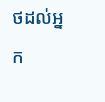ថដល់អ្នក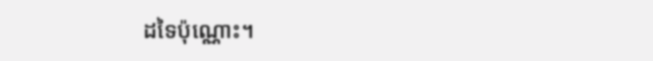ដទៃប៉ុណ្ណោះ។